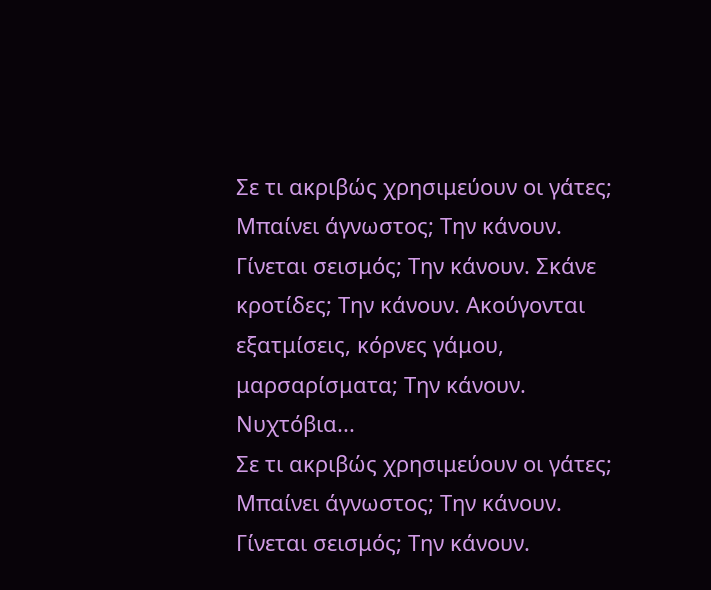Σε τι ακριβώς χρησιμεύουν οι γάτες; Μπαίνει άγνωστος; Την κάνουν. Γίνεται σεισμός; Την κάνουν. Σκάνε κροτίδες; Την κάνουν. Ακούγονται εξατμίσεις, κόρνες γάμου, μαρσαρίσματα; Την κάνουν. Νυχτόβια...
Σε τι ακριβώς χρησιμεύουν οι γάτες; Μπαίνει άγνωστος; Την κάνουν. Γίνεται σεισμός; Την κάνουν.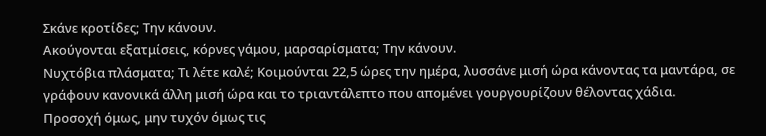Σκάνε κροτίδες; Την κάνουν.
Ακούγονται εξατμίσεις, κόρνες γάμου, μαρσαρίσματα; Την κάνουν.
Νυχτόβια πλάσματα; Τι λέτε καλέ; Κοιμούνται 22,5 ώρες την ημέρα, λυσσάνε μισή ώρα κάνοντας τα μαντάρα, σε γράφουν κανονικά άλλη μισή ώρα και το τριαντάλεπτο που απομένει γουργουρίζουν θέλοντας χάδια.
Προσοχή όμως, μην τυχόν όμως τις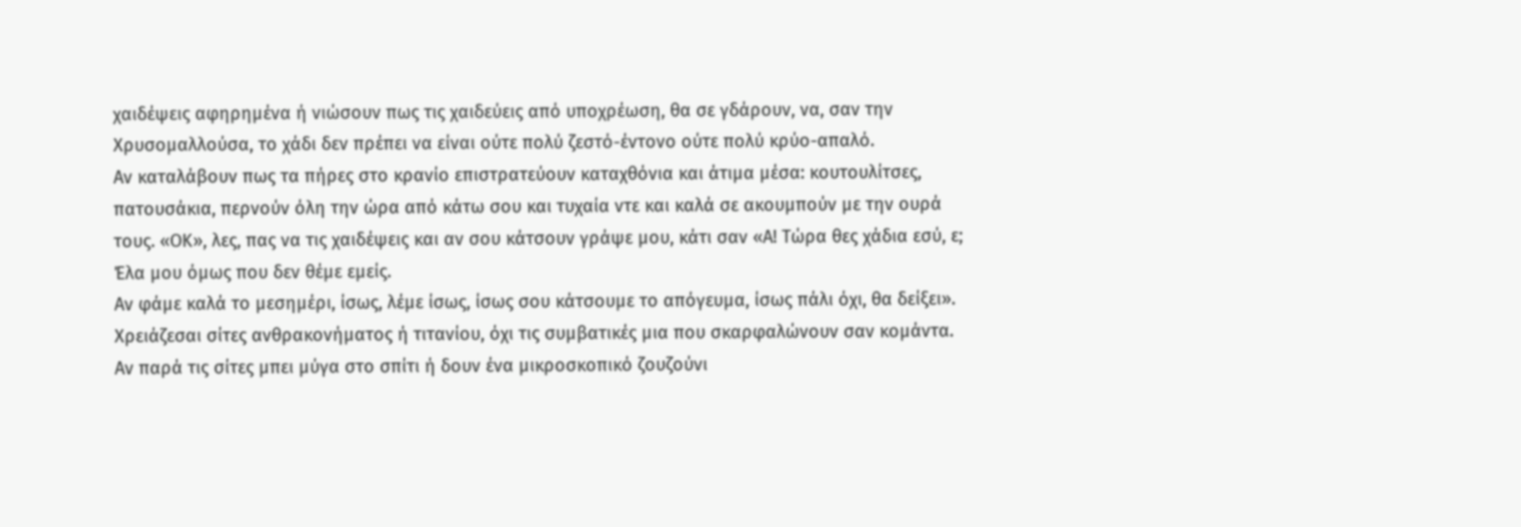χαιδέψεις αφηρημένα ή νιώσουν πως τις χαιδεύεις από υποχρέωση, θα σε γδάρουν, να, σαν την Χρυσομαλλούσα, το χάδι δεν πρέπει να είναι ούτε πολύ ζεστό-έντονο ούτε πολύ κρύο-απαλό.
Αν καταλάβουν πως τα πήρες στο κρανίο επιστρατεύουν καταχθόνια και άτιμα μέσα: κουτουλίτσες, πατουσάκια, περνούν όλη την ώρα από κάτω σου και τυχαία ντε και καλά σε ακουμπούν με την ουρά τους. «ΟΚ», λες, πας να τις χαιδέψεις και αν σου κάτσουν γράψε μου, κάτι σαν «Α! Τώρα θες χάδια εσύ, ε; Έλα μου όμως που δεν θέμε εμείς.
Αν φάμε καλά το μεσημέρι, ίσως, λέμε ίσως, ίσως σου κάτσουμε το απόγευμα, ίσως πάλι όχι, θα δείξει». Χρειάζεσαι σίτες ανθρακονήματος ή τιτανίου, όχι τις συμβατικές μια που σκαρφαλώνουν σαν κομάντα.
Αν παρά τις σίτες μπει μύγα στο σπίτι ή δουν ένα μικροσκοπικό ζουζούνι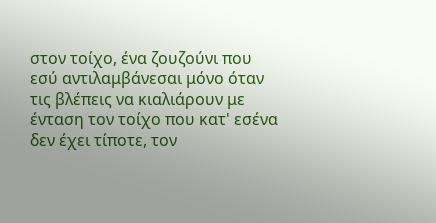στον τοίχο, ένα ζουζούνι που εσύ αντιλαμβάνεσαι μόνο όταν τις βλέπεις να κιαλιάρουν με ένταση τον τοίχο που κατ' εσένα δεν έχει τίποτε, τον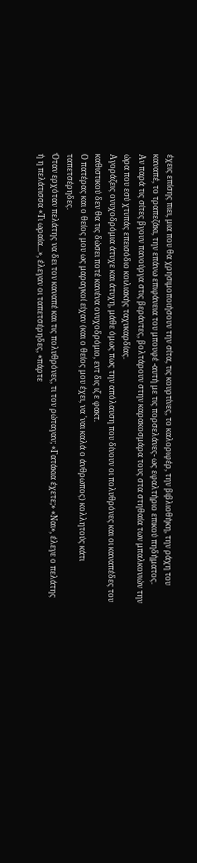έχεις επίσης πιει, μια που θα χρησιμοποιήσουν την σίτα, τις κουρτίνες, το καλοριφέρ, την βιβλιοθήκη, την ράχη του καναπέ, το τραπεζάκι, την επάνω επιφάνεια του μπουφέ -αυτή με τις πορσελάνες- ως εφαλτήριο επικού πηδήματος.
Αν παρά τις σίτες βγουν πανούργα στις βεράντες, βολτάρουν στην καρακοσμάρα τους στα στηθαία των μπαλκονιών την ώρα που εσύ χτυπάς επεισόδιο κοιλιακής ταχυκαρδίας.
Αγοράζεις ονυχοδρόμια άτυχε και άτυχη, μάθε όμως πως την απόλαυση που δίνουν οι πολυθρόνες και οι καναπέδες του καθιστικού δεν θα τις δώσει ποτέ κανένα ονυχοδρόμιο, εντ δις ιζ ε φακτ.
Ο πατέρας και ο θείος μου ως μαραγκοί είχαν (και ο θείος μου έχει, να 'ναι καλά ο άνθρωπος) κολλητούς κάτι ταπετσέρηδες.
Όταν ερχόταν πελάτης να δει τον καναπέ και τις πολυθρόνες, τι τον ρώταγαν; «Γατάκια έχετε;» «Ναι», έλεγε ο πελάτης ή η πελάτισσα «Τι ωραία...», έλεγαν οι ταπετσέρηδες, «πάρτε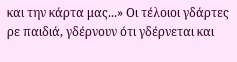και την κάρτα μας...» Οι τέλοιοι γδάρτες ρε παιδιά, γδέρνουν ότι γδέρνεται και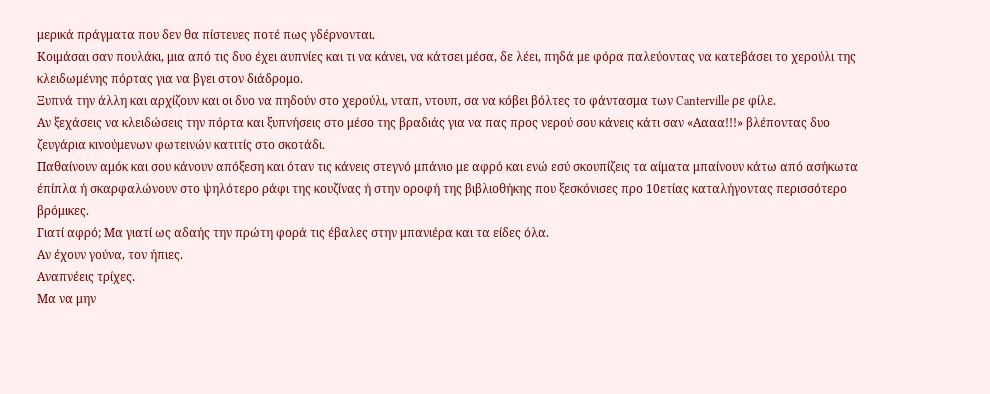μερικά πράγματα που δεν θα πίστευες ποτέ πως γδέρνονται.
Κοιμάσαι σαν πουλάκι, μια από τις δυο έχει αυπνίες και τι να κάνει, να κάτσει μέσα, δε λέει, πηδά με φόρα παλεύοντας να κατεβάσει το χερούλι της κλειδωμένης πόρτας για να βγει στον διάδρομο.
Ξυπνά την άλλη και αρχίζουν και οι δυο να πηδούν στο χερούλι, νταπ, ντουπ, σα να κόβει βόλτες το φάντασμα των Canterville ρε φίλε.
Αν ξεχάσεις να κλειδώσεις την πόρτα και ξυπνήσεις στο μέσο της βραδιάς για να πας προς νερού σου κάνεις κάτι σαν «Αααα!!!» βλέποντας δυο ζευγάρια κινούμενων φωτεινών κατιτίς στο σκοτάδι.
Παθαίνουν αμόκ και σου κάνουν απόξεση και όταν τις κάνεις στεγνό μπάνιο με αφρό και ενώ εσύ σκουπίζεις τα αίματα μπαίνουν κάτω από ασήκωτα έπίπλα ή σκαρφαλώνουν στo ψηλότερο ράφι της κουζίνας ή στην οροφή της βιβλιοθήκης που ξεσκόνισες προ 10ετίας καταλήγοντας περισσότερο βρόμικες.
Γιατί αφρό; Μα γιατί ως αδαής την πρώτη φορά τις έβαλες στην μπανιέρα και τα είδες όλα.
Αν έχουν γούνα, τον ήπιες.
Αναπνέεις τρίχες.
Μα να μην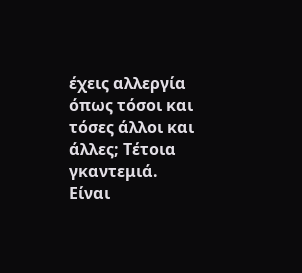έχεις αλλεργία όπως τόσοι και τόσες άλλοι και άλλες; Τέτοια γκαντεμιά.
Είναι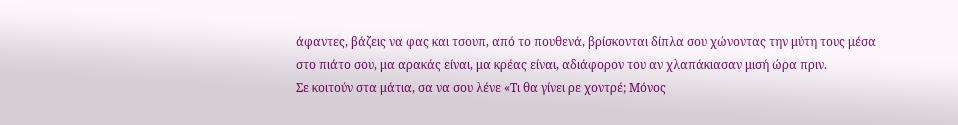άφαντες, βάζεις να φας και τσουπ, από το πουθενά, βρίσκονται δίπλα σου χώνοντας την μύτη τους μέσα στο πιάτο σου, μα αρακάς είναι, μα κρέας είναι, αδιάφορον του αν χλαπάκιασαν μισή ώρα πριν.
Σε κοιτούν στα μάτια, σα να σου λένε «Τι θα γίνει ρε χοντρέ; Μόνος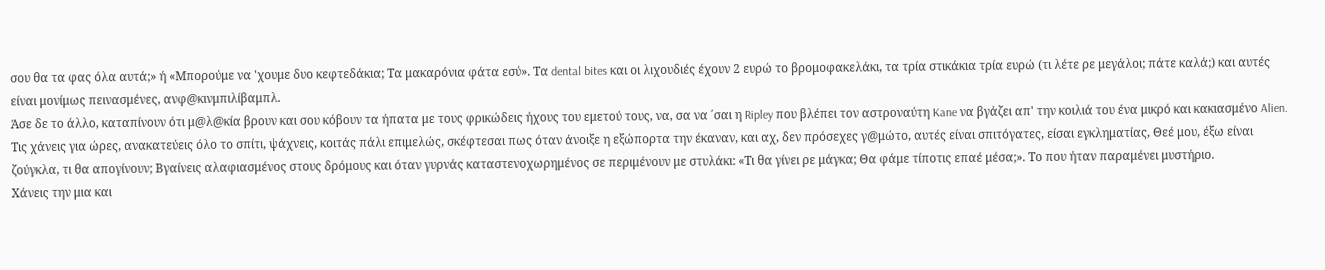σου θα τα φας όλα αυτά;» ή «Μπορούμε να 'χουμε δυο κεφτεδάκια; Τα μακαρόνια φάτα εσύ». Τα dental bites και οι λιχουδιές έχουν 2 ευρώ το βρομοφακελάκι, τα τρία στικάκια τρία ευρώ (τι λέτε ρε μεγάλοι; πάτε καλά;) και αυτές είναι μονίμως πεινασμένες, ανφ@κινμπιλίβαμπλ.
Άσε δε το άλλο, καταπίνουν ότι μ@λ@κία βρουν και σου κόβουν τα ήπατα με τους φρικώδεις ήχους του εμετού τους, να, σα να ΄σαι η Ripley που βλέπει τον αστροναύτη Kane να βγάζει απ' την κοιλιά του ένα μικρό και κακιασμένο Alien.
Τις χάνεις για ώρες, ανακατεύεις όλο το σπίτι, ψάχνεις, κοιτάς πάλι επιμελώς, σκέφτεσαι πως όταν άνοιξε η εξώπορτα την έκαναν, και αχ, δεν πρόσεχες γ@μώτο, αυτές είναι σπιτόγατες, είσαι εγκληματίας, Θεέ μου, έξω είναι ζούγκλα, τι θα απογίνουν; Βγαίνεις αλαφιασμένος στους δρόμους και όταν γυρνάς καταστενοχωρημένος σε περιμένουν με στυλάκι: «Τι θα γίνει ρε μάγκα; Θα φάμε τίποτις επαέ μέσα;». Το που ήταν παραμένει μυστήριο.
Χάνεις την μια και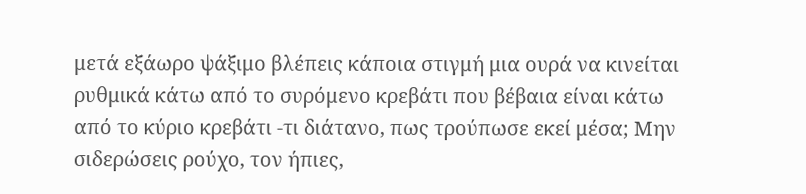μετά εξάωρο ψάξιμο βλέπεις κάποια στιγμή μια ουρά να κινείται ρυθμικά κάτω από το συρόμενο κρεβάτι που βέβαια είναι κάτω από το κύριο κρεβάτι -τι διάτανο, πως τρούπωσε εκεί μέσα; Μην σιδερώσεις ρούχο, τον ήπιες,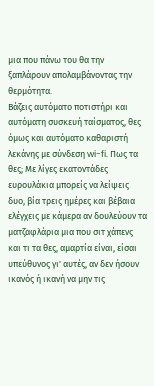μια που πάνω του θα την ξαπλάρουν απολαμβάνοντας την θερμότητα.
Βάζεις αυτόματο ποτιστήρι και αυτόματη συσκευή ταίσματος, θες όμως και αυτόματο καθαριστή λεκάνης με σύνδεση wi-fi. Πως τα θες; Με λίγες εκατοντάδες ευρουλάκια μπορείς να λείψεις δυο, βία τρεις ημέρες και βέβαια ελέγχεις με κάμερα αν δουλεύουν τα ματζαφλάρια μια που σιτ χάπενς και τι τα θες, αμαρτία είναι, είσαι υπεύθυνος γι' αυτές, αν δεν ήσουν ικανός ή ικανή να μην τις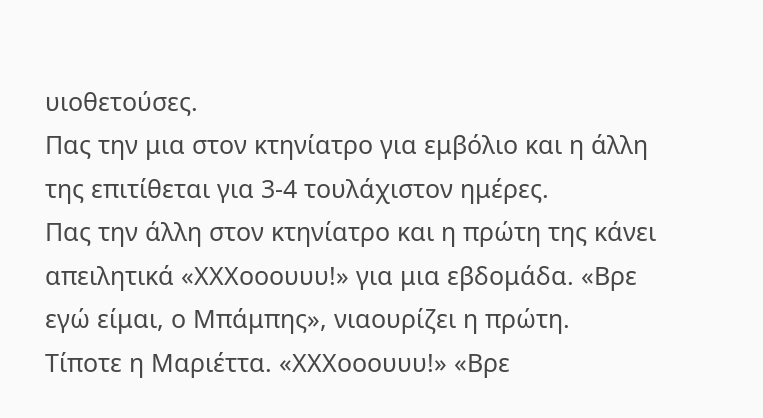υιοθετούσες.
Πας την μια στον κτηνίατρο για εμβόλιο και η άλλη της επιτίθεται για 3-4 τουλάχιστον ημέρες.
Πας την άλλη στον κτηνίατρο και η πρώτη της κάνει απειλητικά «ΧΧΧοοουυυ!» για μια εβδομάδα. «Βρε εγώ είμαι, ο Μπάμπης», νιαουρίζει η πρώτη.
Τίποτε η Μαριέττα. «ΧΧΧοοουυυ!» «Βρε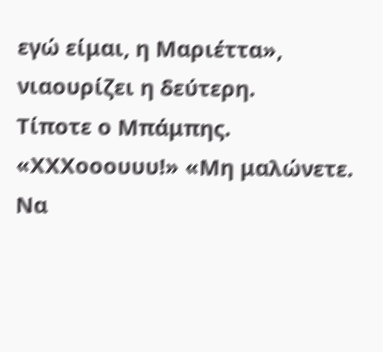εγώ είμαι, η Μαριέττα», νιαουρίζει η δεύτερη.
Τίποτε ο Μπάμπης. «ΧΧΧοοουυυ!» «Μη μαλώνετε.
Να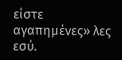είστε αγαπημένες» λες εσύ.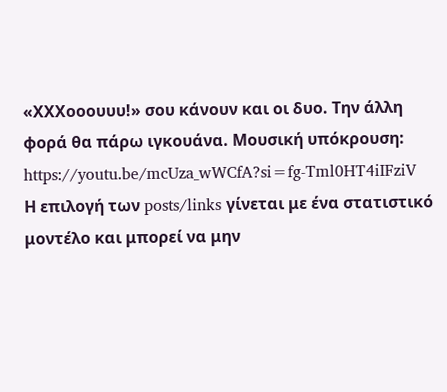«ΧΧΧοοουυυ!» σου κάνουν και οι δυο. Την άλλη φορά θα πάρω ιγκουάνα. Μουσική υπόκρουση: https://youtu.be/mcUza_wWCfA?si=fg-Tml0HT4iIFziV
Η επιλογή των posts/links γίνεται με ένα στατιστικό μοντέλο και μπορεί να μην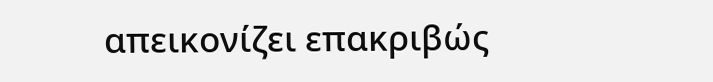απεικονίζει επακριβώς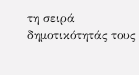τη σειρά δημοτικότητάς τους